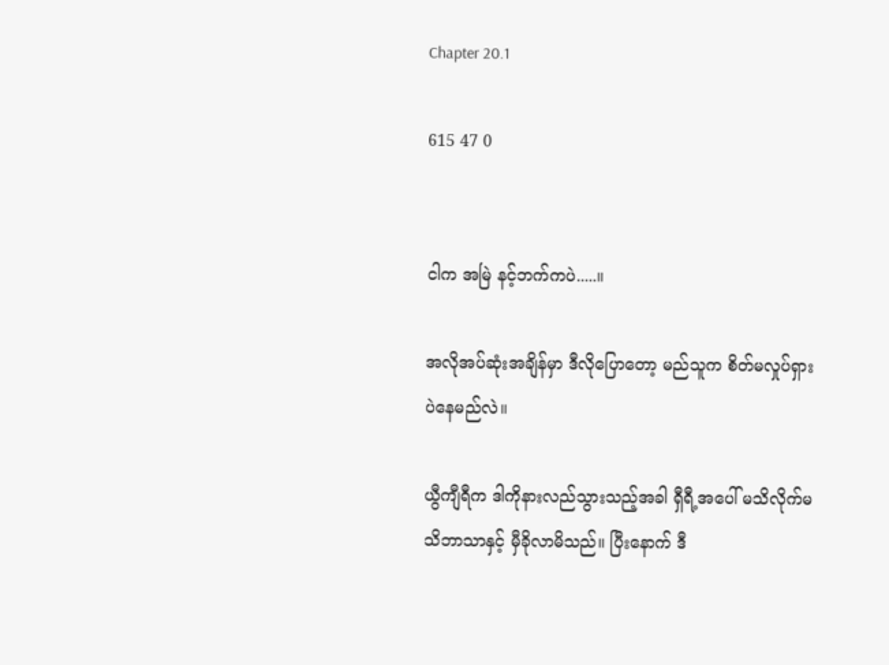Chapter 20.1

615 47 0


ငါက အမြဲ နင့်ဘက်ကပဲ.....။

အလိုအပ်ဆုံးအချိန်မှာ ဒီလိုပြောတော့ မည်သူက စိတ်မလှုပ်ရှားပဲနေမည်လဲ။

ယွီကျီရီက ဒါကိုနားလည်သွားသည့်အခါ ရှီရီ့အပေါ် မသိလိုက်မသိဘာသာနှင့် မှီခိုလာမိသည်။ ပြီးနောက် ဒီ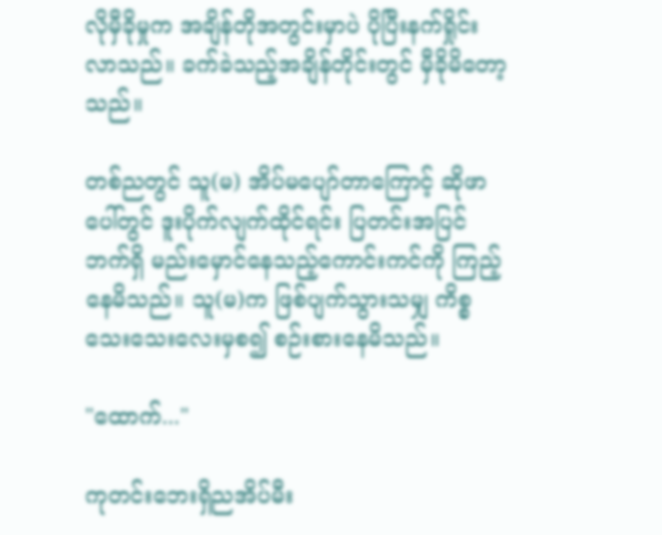လိုမှီခိုမှုက အချိန်တိုအတွင်းမှာပဲ ပိုပြီးနက်ရှိုင်းလာသည်။ ခက်ခဲသည့်အချိန်တိုင်းတွင် မှီခိုမိတော့သည်။

တစ်ညတွင် သူ(မ) အိပ်မပျော်တာကြောင့် ဆိုဖာပေါ်တွင် ဒူးပိုက်လျက်ထိုင်ရင်း ပြတင်းအပြင်ဘက်ရှိ မည်းမှောင်နေသည့်ကောင်းကင်ကို ကြည့်နေမိသည်။ သူ(မ)က ဖြစ်ပျက်သွားသမျှ ကိစ္စသေးသေးလေးမှစ၍ စဉ်းစားနေမိသည်။

"ထောက်..."

ကုတင်းဘေးရှိညအိပ်မီး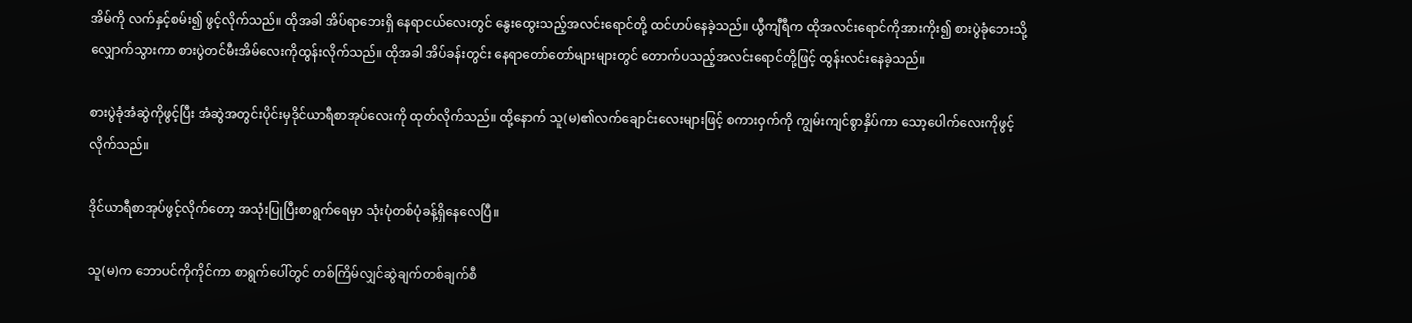အိမ်ကို လက်နှင့်စမ်း၍ ဖွင့်လိုက်သည်။ ထိုအခါ အိပ်ရာဘေးရှိ နေရာငယ်လေးတွင် နွေးထွေးသည့်အလင်းရောင်တို့ ထင်ဟပ်နေခဲ့သည်။ ယွီကျီရီက ထိုအလင်းရောင်ကိုအားကိုး၍ စားပွဲခုံဘေးသို့လျှောက်သွားကာ စားပွဲတင်မီးအိမ်လေးကိုထွန်းလိုက်သည်။ ထိုအခါ အိပ်ခန်းတွင်း နေရာတော်တော်များများတွင် တောက်ပသည့်အလင်းရောင်တို့ဖြင့် ထွန်းလင်းနေခဲ့သည်။

စားပွဲခုံအံဆွဲကိုဖွင့်ပြီး အံဆွဲအတွင်းပိုင်းမှဒိုင်ယာရီစာအုပ်လေးကို ထုတ်လိုက်သည်။ ထို့နောက် သူ(မ)၏လက်ချောင်းလေးများဖြင့် စကားဝှက်ကို ကျွမ်းကျင်စွာနှိပ်ကာ သော့ပေါက်လေးကိုဖွင့်လိုက်သည်။

ဒိုင်ယာရီစာအုပ်ဖွင့်လိုက်တော့ အသုံးပြုပြီးစာရွက်ရေမှာ သုံးပုံတစ်ပုံခန့်ရှိနေလေပြီ။

သူ(မ)က ဘောပင်ကိုကိုင်ကာ စာရွက်ပေါ်တွင် တစ်ကြိမ်လျှင်ဆွဲချက်တစ်ချက်စီ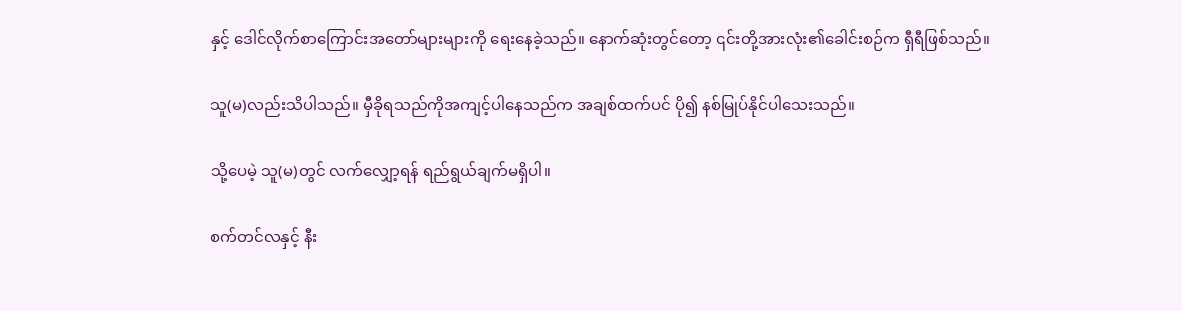နှင့် ဒေါင်လိုက်စာကြောင်းအတော်များများကို ရေးနေခဲ့သည်။ နောက်ဆုံးတွင်တော့ ၎င်းတို့အားလုံး၏ခေါင်းစဉ်က ရှီရီဖြစ်သည်။

သူ(မ)လည်းသိပါသည်။ မှီခိုရသည်ကိုအကျင့်ပါနေသည်က အချစ်ထက်ပင် ပို၍ နစ်မြုပ်နိုင်ပါသေးသည်။

သို့ပေမဲ့ သူ(မ)တွင် လက်လျှော့ရန် ရည်ရွယ်ချက်မရှိပါ။

စက်တင်လနှင့် နီး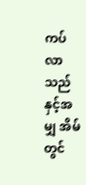ကပ်လာသည်နှင့်အမျှ အိမ်တွင်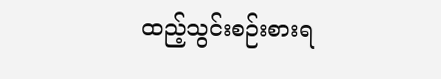ထည့်သွင်းစဉ်းစားရ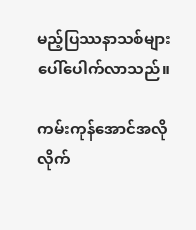မည့်ပြဿနာသစ်များ ပေါ်ပေါက်လာသည်။

ကမ်းကုန်အောင်အလိုလိုက်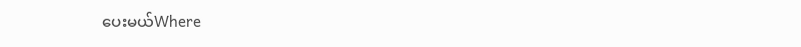ပေးမယ်Where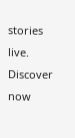stories live. Discover now